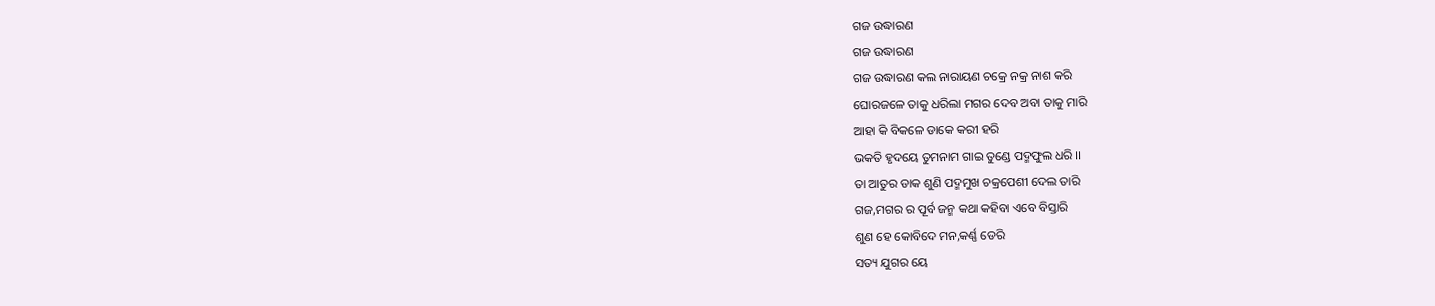ଗଜ ଉଦ୍ଧାରଣ
ଗଜ ଉଦ୍ଧାରଣ
ଗଜ ଉଦ୍ଧାରଣ କଲ ନାରାୟଣ ଚକ୍ରେ ନକ୍ର ନାଶ କରି
ଘୋରଜଳେ ତାକୁ ଧରିଲା ମଗର ଦେବ ଅବା ତାକୁ ମାରି
ଆହା କି ବିକଳେ ଡାକେ କରୀ ହରି
ଭକତି ହୃଦୟେ ତୁମନାମ ଗାଇ ତୁଣ୍ଡେ ପଦ୍ମଫୁଲ ଧରି ।।
ତା ଆତୁର ଡାକ ଶୁଣି ପଦ୍ମମୁଖ ଚକ୍ରପେଶୀ ଦେଲ ତାରି
ଗଜ,ମଗର ର ପୂର୍ବ ଜନ୍ମ କଥା କହିବା ଏବେ ବିସ୍ତାରି
ଶୁଣ ହେ କୋବିଦେ ମନ,କର୍ଣ୍ଣ ଡେରି
ସତ୍ୟ ଯୁଗର ୟେ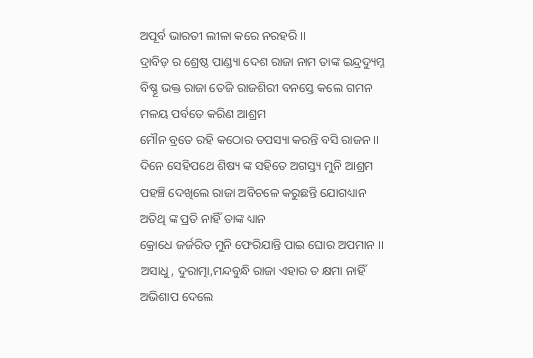ଅପୂର୍ବ ଭାରତୀ ଲୀଳା କରେ ନରହରି ।।
ଦ୍ରାବିଡ଼ ର ଶ୍ରେଷ୍ଠ ପାଣ୍ଡ୍ୟା ଦେଶ ରାଜା ନାମ ତାଙ୍କ ଇନ୍ଦ୍ରଦ୍ୟୁମ୍ନ
ବିଷ୍ଣୂ ଭକ୍ତ ରାଜା ତେଜି ରାଜଶିରୀ ବନସ୍ତେ କଲେ ଗମନ
ମଳୟ ପର୍ବତେ କରିଣ ଆଶ୍ରମ
ମୌନ ବ୍ରତେ ରହି କଠୋର ତପସ୍ୟା କରନ୍ତି ବସି ରାଜନ ।।
ଦିନେ ସେହିପଥେ ଶିଷ୍ୟ ଙ୍କ ସହିତେ ଅଗସ୍ତ୍ୟ ମୁନି ଆଶ୍ରମ
ପହଞ୍ଚି ଦେଖିଲେ ରାଜା ଅବିଚଳେ କରୁଛନ୍ତି ଯୋଗଧ୍ୟାନ
ଅତିଥି ଙ୍କ ପ୍ରତି ନାହିଁ ତାଙ୍କ ଧ୍ୟାନ
କ୍ରୋଧେ ଜର୍ଜରିତ ମୁନି ଫେରିଯାନ୍ତି ପାଇ ଘୋର ଅପମାନ ।।
ଅସାଧୁ, ଦୁରାତ୍ମା,ମନ୍ଦବୁନ୍ଧି ରାଜା ଏହାର ତ କ୍ଷମା ନାହିଁ
ଅଭିଶାପ ଦେଲେ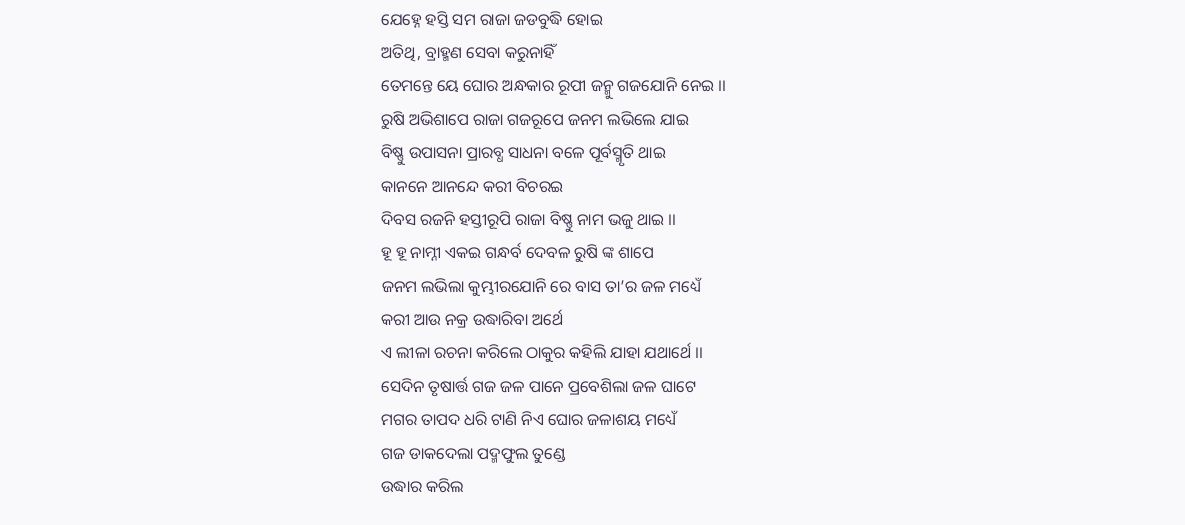ଯେହ୍ନେ ହସ୍ତି ସମ ରାଜା ଜଡବୁଦ୍ଧି ହୋଇ
ଅତିଥି, ବ୍ରାହ୍ମଣ ସେବା କରୁନାହିଁ
ତେମନ୍ତେ ୟେ ଘୋର ଅନ୍ଧକାର ରୂପୀ ଜନ୍ମୁ ଗଜଯୋନି ନେଇ ।।
ରୁଷି ଅଭିଶାପେ ରାଜା ଗଜରୂପେ ଜନମ ଲଭିଲେ ଯାଇ
ବିଷ୍ଣୁ ଉପାସନା ପ୍ରାରବ୍ଧ ସାଧନା ବଳେ ପୂର୍ବସ୍ମୃତି ଥାଇ
କାନନେ ଆନନ୍ଦେ କରୀ ବିଚରଇ
ଦିବସ ରଜନି ହସ୍ତୀରୂପି ରାଜା ବିଷ୍ଣୁ ନାମ ଭଜୁ ଥାଇ ।।
ହୂ ହୂ ନାମ୍ନୀ ଏକଇ ଗନ୍ଧର୍ବ ଦେବଳ ରୁଷି ଙ୍କ ଶାପେ
ଜନମ ଲଭିଲା କୁମ୍ଭୀରଯୋନି ରେ ବାସ ତା’ର ଜଳ ମଧ୍ୟେଁ
କରୀ ଆଉ ନକ୍ର ଉଦ୍ଧାରିବା ଅର୍ଥେ
ଏ ଲୀଳା ରଚନା କରିଲେ ଠାକୁର କହିଲି ଯାହା ଯଥାର୍ଥେ ।।
ସେଦିନ ତୃଷାର୍ତ୍ତ ଗଜ ଜଳ ପାନେ ପ୍ରବେଶିଲା ଜଳ ଘାଟେ
ମଗର ତାପଦ ଧରି ଟାଣି ନିଏ ଘୋର ଜଳାଶୟ ମଧ୍ୟେଁ
ଗଜ ଡାକଦେଲା ପଦ୍ମଫୁଲ ତୁଣ୍ଡେ
ଉଦ୍ଧାର କରିଲ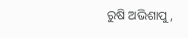ରୁଷି ଅଭିଶାପୁ,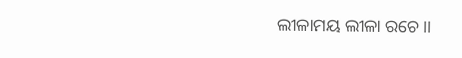ଲୀଳାମୟ ଲୀଳା ରଚେ ।।